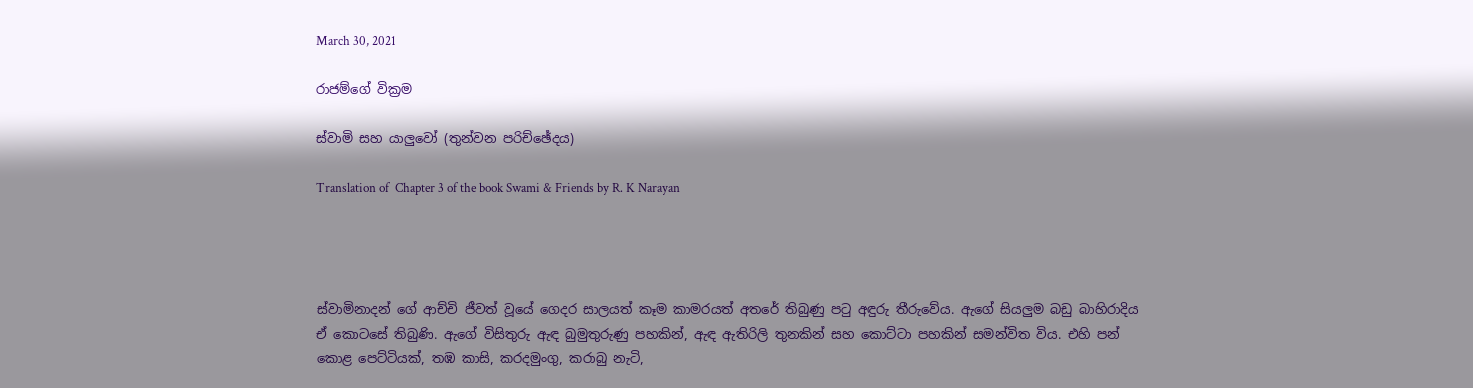March 30, 2021

රාජම්ගේ වික්‍රම

ස්වාමි සහ යාලුවෝ (තුන්වන පරිච්ඡේදය)

Translation of  Chapter 3 of the book Swami & Friends by R. K Narayan




ස්වාමිනාදන් ගේ ආච්චි ජීවත් වූයේ ගෙදර සාලයත් කෑම කාමරයත් අතරේ තිබුණු පටු අඳුරු තීරුවේය. ඇගේ සියලුම බඩු බාහිරාදිය ඒ කොටසේ තිබුණි. ඇගේ විසිතුරු ඇඳ බුමුතුරුණු පහකින්, ඇඳ ඇතිරිලි තුනකින් සහ කොට්ටා පහකින් සමන්විත විය. එහි පන් කොළ පෙට්ටියක්, තඹ කාසි, කරදමුංගු, කරාබු නැටි,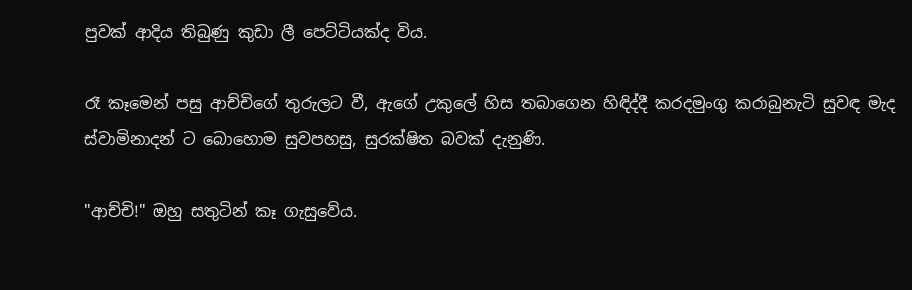පුවක් ආදිය තිබුණු කුඩා ලී පෙට්ටියක්ද විය.

රෑ කෑමෙන් පසු ආච්චිගේ තුරුලට වී, ඇගේ උකුලේ හිස තබාගෙන හිඳිද්දී කරදමුංගු කරාබුනැටි සුවඳ මැද ස්වාමිනාදන් ට බොහොම සුවපහසු, සුරක්ෂිත බවක් දැනුණි.

"ආච්චි!" ඔහු සතුටින් කෑ ගැසුවේය.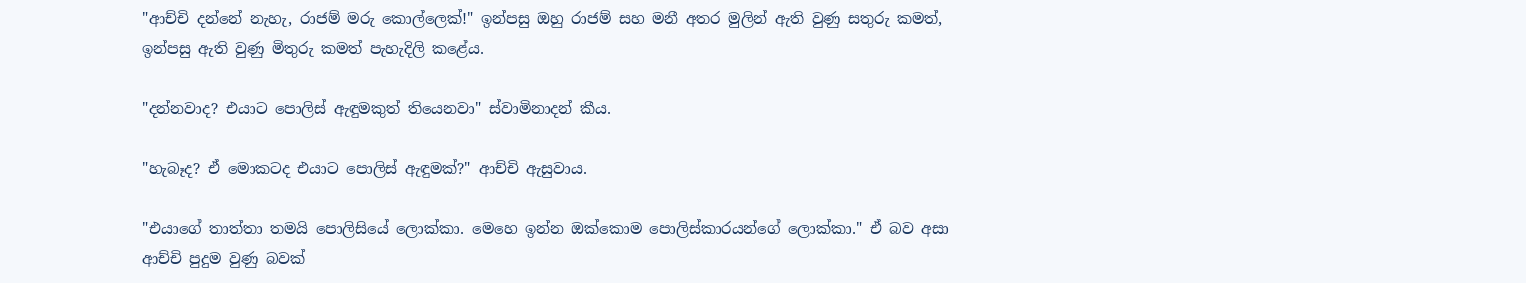"ආච්චි දන්නේ නැහැ, රාජම් මරු කොල්ලෙක්!" ඉන්පසු ඔහු රාජම් සහ මනී අතර මුලින් ඇති වුණු සතුරු කමත්, ඉන්පසු ඇති වුණු මිතුරු කමත් පැහැදිලි කළේය.

"දන්නවාද? එයාට පොලිස් ඇඳුමකුත් තියෙනවා" ස්වාමිනාදන් කීය.

"හැබෑද? ඒ මොකටද එයාට පොලිස් ඇඳුමක්?" ආච්චි ඇසුවාය.

"එයාගේ තාත්තා තමයි පොලිසියේ ලොක්කා. මෙහෙ ඉන්න ඔක්කොම පොලිස්කාරයන්ගේ ලොක්කා." ඒ බව අසා ආච්චි පුදුම වුණු බවක්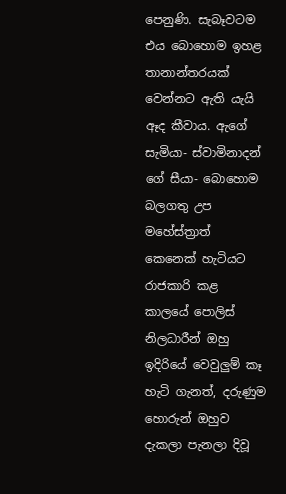පෙනුණි. සැබෑවටම එය බොහොම ඉහළ තානාන්තරයක් වෙන්නට ඇති යැයි ඈද කීවාය. ඇගේ සැමියා- ස්වාමිනාදන් ගේ සීයා- බොහොම බලගතු උප මහේස්ත්‍රාත් කෙනෙක් හැටියට රාජකාරි කළ කාලයේ පොලිස් නිලධාරීන් ඔහු ඉදිරියේ වෙවුලුම් කෑ හැටි ගැනත්, දරුණුම හොරුන් ඔහුව දැකලා පැනලා දිවූ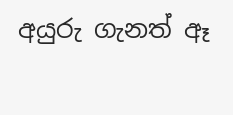අයුරු ගැනත් ඈ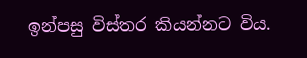ඉන්පසු විස්තර කියන්නට විය.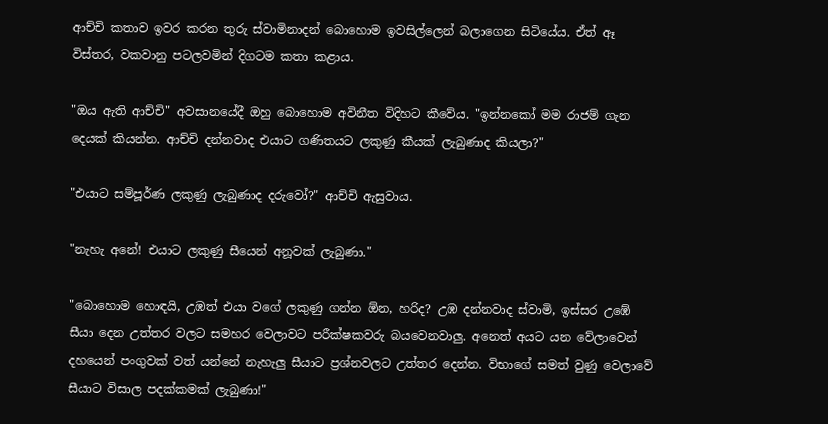ආච්චි කතාව ඉවර කරන තුරු ස්වාමිනාදන් බොහොම ඉවසිල්ලෙන් බලාගෙන සිටියේය. ඒත් ඈ විස්තර, වකවානු පටලවමින් දිගටම කතා කළාය.

"ඔය ඇති ආච්චි" අවසානයේදී ඔහු බොහොම අවිනීත විදිහට කීවේය. "ඉන්නකෝ මම රාජම් ගැන දෙයක් කියන්න. ආච්චි දන්නවාද එයාට ගණිතයට ලකුණු කීයක් ලැබුණාද කියලා?"

"එයාට සම්පූර්ණ ලකුණු ලැබුණාද දරුවෝ?" ආච්චි ඇසුවාය.

"නැහැ අනේ! එයාට ලකුණු සීයෙන් අනූවක් ලැබුණා."

"බොහොම හොඳයි, උඹත් එයා වගේ ලකුණු ගන්න ඕන, හරිද? උඹ දන්නවාද ස්වාමි, ඉස්සර උඹේ සීයා දෙන උත්තර වලට සමහර වෙලාවට පරීක්ෂකවරු බයවෙනවාලු. අනෙත් අයට යන වේලාවෙන් දහයෙන් පංගුවක් වත් යන්නේ නැහැලු සීයාට ප්‍රශ්නවලට උත්තර දෙන්න. විභාගේ සමත් වුණු වෙලාවේ සීයාට විසාල පදක්කමක් ලැබුණා!"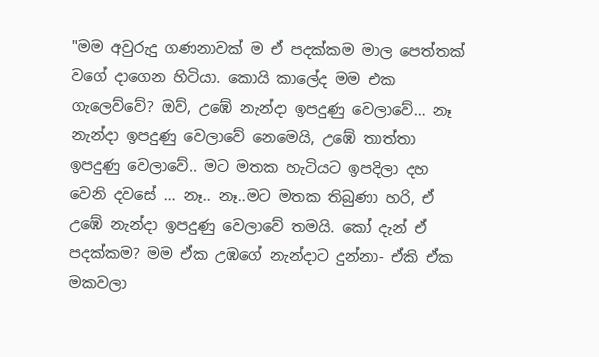"මම අවුරුදු ගණනාවක් ම ඒ පදක්කම මාල පෙත්තක් වගේ දාගෙන හිටියා. කොයි කාලේද මම එක ගැලෙව්වේ? ඔව්, උඹේ නැන්දා ඉපදුණු වෙලාවේ… නෑ නැන්දා ඉපදුණු වෙලාවේ නෙමෙයි, උඹේ තාත්තා ඉපදුණු වෙලාවේ.. මට මතක හැටියට ඉපදිලා දහ වෙනි දවසේ … නෑ.. නෑ..මට මතක තිබුණා හරි, ඒ උඹේ නැන්දා ඉපදුණු වෙලාවේ තමයි. කෝ දැන් ඒ පදක්කම? මම ඒක උඹගේ නැන්දාට දුන්නා- ඒකි ඒක මකවලා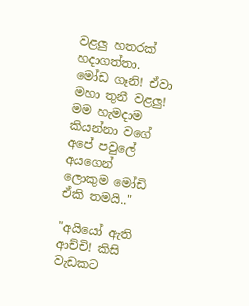වළලු හතරක් හදාගත්තා. මෝඩ ගෑනි! ඒවා මහා තුනී වළලු! මම හැමදාම කියන්නා වගේ අපේ පවුලේ අයගෙන් ලොකුම මෝඩි ඒකි තමයි.."

"අයියෝ ඇති ආච්චි! කිසි වැඩකට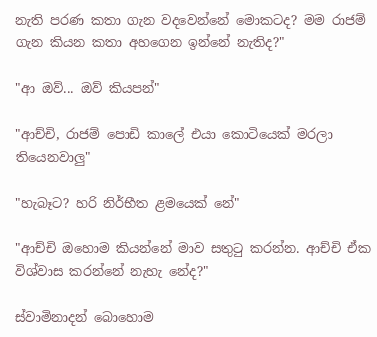නැති පරණ කතා ගැන වදවෙන්නේ මොකටද? මම රාජම් ගැන කියන කතා අහගෙන ඉන්නේ නැතිද?"

"ආ ඔව්... ඔව් කියපන්"

"ආච්චි, රාජම් පොඩි කාලේ එයා කොටියෙක් මරලා තියෙනවාලු"

"හැබෑට? හරි නිර්භීත ළමයෙක් නේ"

"ආච්චි ඔහොම කියන්නේ මාව සතුටු කරන්න. ආච්චි ඒක විශ්වාස කරන්නේ නැහැ නේද?"

ස්වාමිනාදන් බොහොම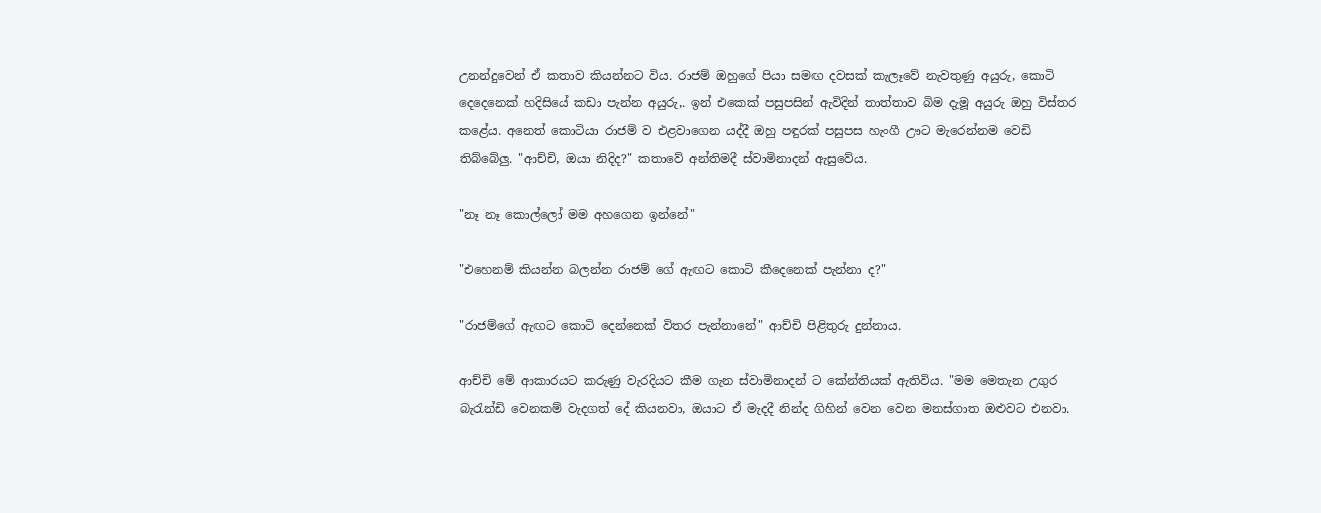උනන්දුවෙන් ඒ කතාව කියන්නට විය. රාජම් ඔහුගේ පියා සමඟ දවසක් කැලෑවේ නැවතුණු අයුරු, කොටි දෙදෙනෙක් හදිසියේ කඩා පැන්න අයුරු,. ඉන් එකෙක් පසුපසින් ඇවිදින් තාත්තාව බිම දැමූ අයුරු ඔහු විස්තර කළේය. අනෙත් කොටියා රාජම් ව එළවාගෙන යද්දී ඔහු පඳුරක් පසුපස හැංගී ඌට මැරෙන්නම වෙඩි තිබ්බේලු. "ආච්චි, ඔයා නිදිද?" කතාවේ අන්තිමදී ස්වාමිනාදන් ඇසුවේය.

"නෑ නෑ කොල්ලෝ මම අහගෙන ඉන්නේ"

"එහෙනම් කියන්න බලන්න රාජම් ගේ ඇඟට කොටි කීදෙනෙක් පැන්නා ද?"

"රාජම්ගේ ඇඟට කොටි දෙන්නෙක් විතර පැන්නානේ" ආච්චි පිළිතුරු දුන්නාය.

ආච්චි මේ ආකාරයට කරුණු වැරදියට කීම ගැන ස්වාමිනාදන් ට කේන්තියක් ඇතිවිය. "මම මෙතැන උගුර බැරැන්ඩි වෙනකම් වැදගත් දේ කියනවා, ඔයාට ඒ මැදදී නින්ද ගිහින් වෙන වෙන මනස්ගාත ඔළුවට එනවා.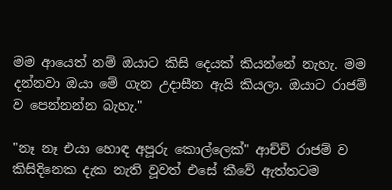මම ආයෙත් නම් ඔයාට කිසි දෙයක් කියන්නේ නැහැ. මම දන්නවා ඔයා මේ ගැන උදාසීන ඇයි කියලා. ඔයාට රාජම් ව පෙන්නන්න බැහැ."

"නෑ නෑ එයා හොඳ අපූරු කොල්ලෙක්" ආච්චි රාජම් ව කිසිදිනෙක දැක නැති වූවත් එසේ කීවේ ඇත්තටම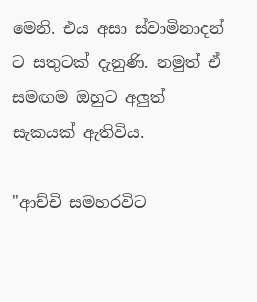මෙනි. එය අසා ස්වාමිනාදන් ට සතුටක් දැනුණි. නමුත් ඒ සමඟම ඔහුට අලුත් සැකයක් ඇතිවිය.

"ආච්චි සමහරවිට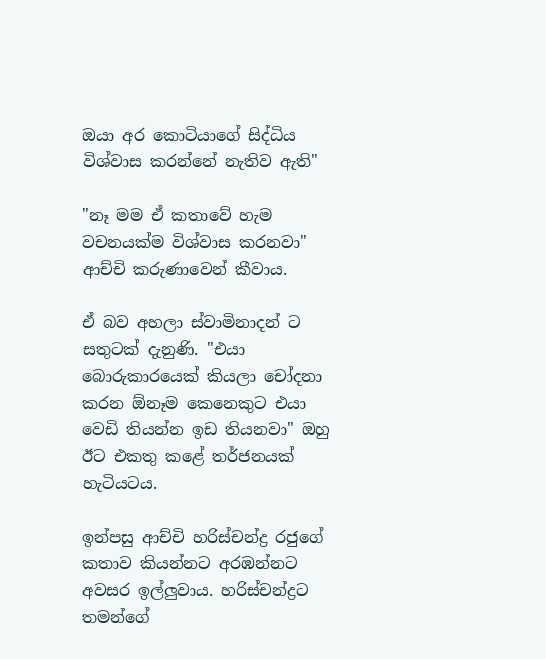ඔයා අර කොටියාගේ සිද්ධිය විශ්වාස කරන්නේ නැතිව ඇති"

"නෑ මම ඒ කතාවේ හැම වචනයක්ම විශ්වාස කරනවා" ආච්චි කරුණාවෙන් කීවාය.

ඒ බව අහලා ස්වාමිනාදන් ට සතුටක් දැනුණි. "එයා බොරුකාරයෙක් කියලා චෝදනා කරන ඕනෑම කෙනෙකුට එයා වෙඩි තියන්න ඉඩ තියනවා" ඔහු ඊට එකතු කළේ තර්ජනයක් හැටියටය.

ඉන්පසු ආච්චි හරිස්චන්ද්‍ර රජුගේ කතාව කියන්නට අරඹන්නට අවසර ඉල්ලුවාය. හරිස්චන්ද්‍රට තමන්ගේ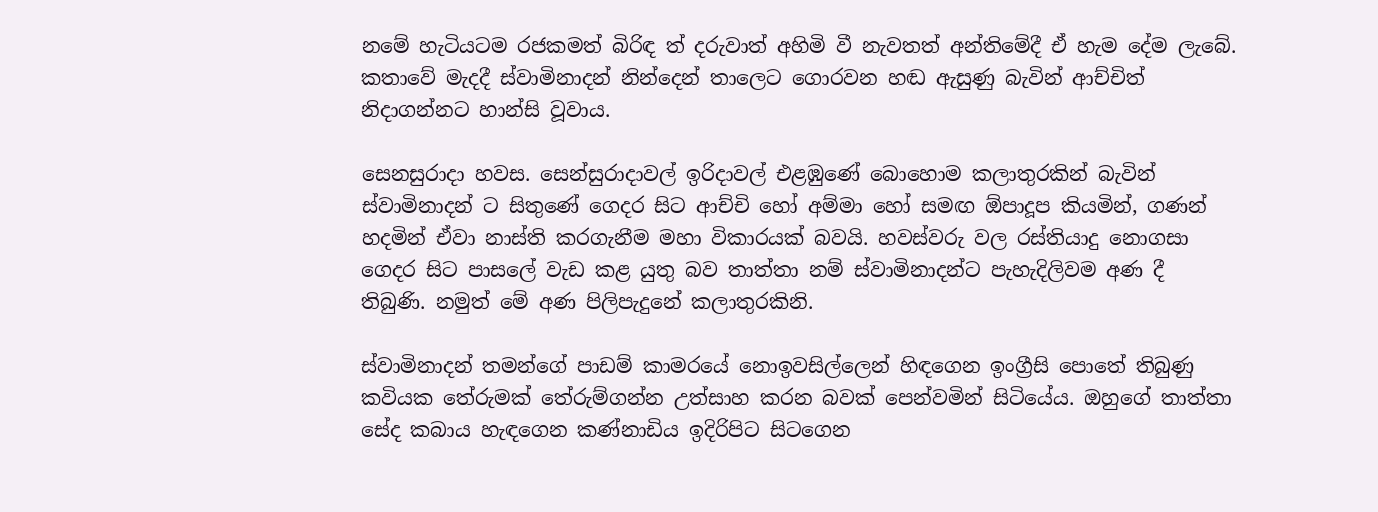නමේ හැටියටම රජකමත් බිරිඳ ත් දරුවාත් අහිමි වී නැවතත් අන්තිමේදී ඒ හැම දේම ලැබේ. කතාවේ මැදදී ස්වාමිනාදන් නින්දෙන් තාලෙට ගොරවන හඬ ඇසුණු බැවින් ආච්චිත් නිදාගන්නට හාන්සි වූවාය.

සෙනසුරාදා හවස. සෙන්සුරාදාවල් ඉරිදාවල් එළඹුණේ බොහොම කලාතුරකින් බැවින් ස්වාමිනාදන් ට සිතුණේ ගෙදර සිට ආච්චි හෝ අම්මා හෝ සමඟ ඕපාදූප කියමින්, ගණන් හදමින් ඒවා නාස්ති කරගැනීම මහා විකාරයක් බවයි. හවස්වරු වල රස්තියාදු නොගසා ගෙදර සිට පාසලේ වැඩ කළ යුතු බව තාත්තා නම් ස්වාමිනාදන්ට පැහැදිලිවම අණ දී තිබුණි. නමුත් මේ අණ පිලිපැදුනේ කලාතුරකිනි.

ස්වාමිනාදන් තමන්ගේ පාඩම් කාමරයේ නොඉවසිල්ලෙන් හිඳගෙන ඉංග්‍රීසි පොතේ තිබුණු කවියක තේරුමක් තේරුම්ගන්න උත්සාහ කරන බවක් පෙන්වමින් සිටියේය. ඔහුගේ තාත්තා සේද කබාය හැඳගෙන කණ්නාඩිය ඉදිරිපිට සිටගෙන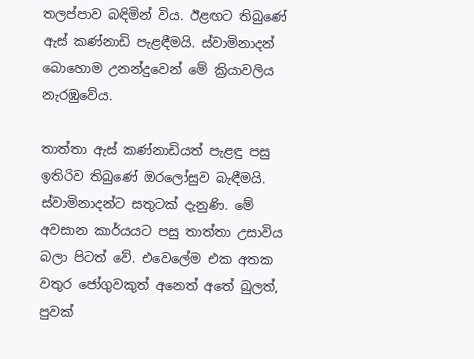තලප්පාව බඳිමින් විය. ඊළඟට තිබුණේ ඇස් කණ්නාඩි පැළඳීමයි. ස්වාමිනාදන් බොහොම උනන්දුවෙන් මේ ක්‍රියාවලිය නැරඹුවේය.

තාත්තා ඇස් කණ්නාඩියත් පැළඳු පසු ඉතිරිව තිබුණේ ඔරලෝසුව බැඳීමයි. ස්වාමිනාදන්ට සතුටක් දැනුණි. මේ අවසාන කාර්යයට පසු තාත්තා උසාවිය බලා පිටත් වේ. එවෙලේම එක අතක වතුර ජෝගුවකුත් අනෙත් අතේ බුලත්, පුවක්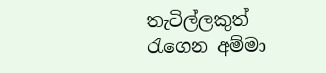තැටිල්ලකුත් රැගෙන අම්මා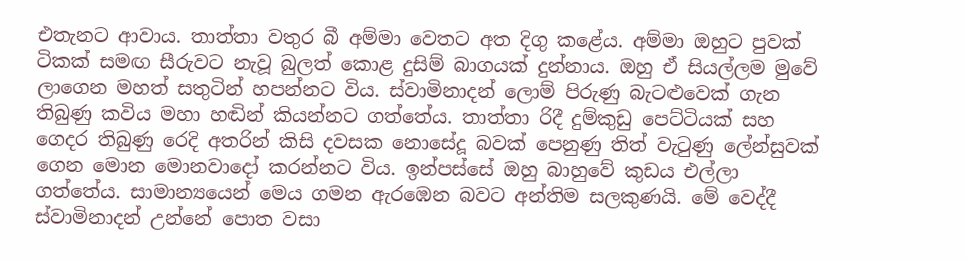එතැනට ආවාය. තාත්තා වතුර බී අම්මා වෙතට අත දිගු කළේය. අම්මා ඔහුට පුවක් ටිකක් සමඟ සීරුවට නැවූ බුලත් කොළ දුසිම් බාගයක් දුන්නාය. ඔහු ඒ සියල්ලම මුවේ ලාගෙන මහත් සතුටින් හපන්නට විය. ස්වාමිනාදන් ලොම් පිරුණු බැටළුවෙක් ගැන තිබුණු කවිය මහා හඬින් කියන්නට ගත්තේය. තාත්තා රිදී දුම්කුඩු පෙට්ටියක් සහ ගෙදර තිබුණු රෙදි අතරින් කිසි දවසක නොසේදූ බවක් පෙනුණු තිත් වැටුණු ලේන්සුවක් ගෙන මොන මොනවාදෝ කරන්නට විය. ඉන්පස්සේ ඔහු බාහුවේ කුඩය එල්ලා ගත්තේය. සාමාන්‍යයෙන් මෙය ගමන ඇරඹෙන බවට අන්තිම සලකුණයි. මේ වෙද්දී ස්වාමිනාදන් උන්නේ පොත වසා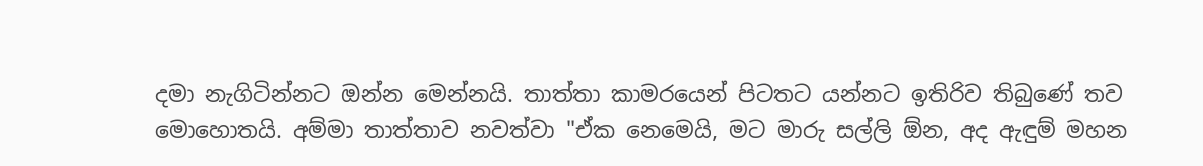දමා නැගිටින්නට ඔන්න මෙන්නයි. තාත්තා කාමරයෙන් පිටතට යන්නට ඉතිරිව තිබුණේ තව මොහොතයි. අම්මා තාත්තාව නවත්වා "ඒක නෙමෙයි, මට මාරු සල්ලි ඕන, අද ඇඳුම් මහන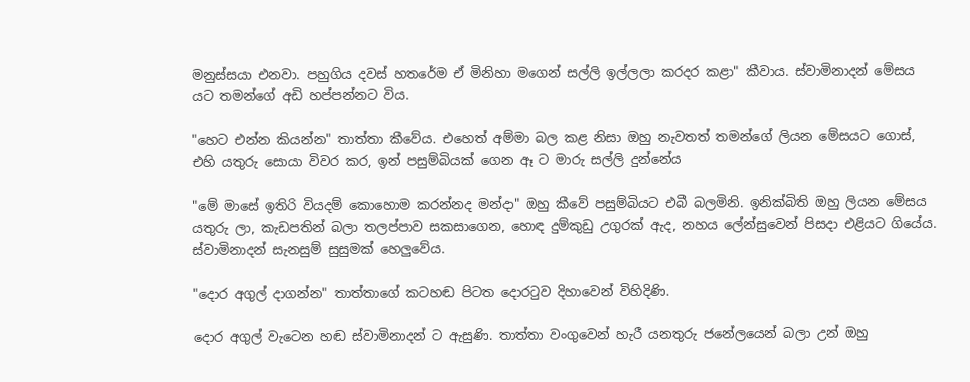මනුස්සයා එනවා. පහුගිය දවස් හතරේම ඒ මිනිහා මගෙන් සල්ලි ඉල්ලලා කරදර කළා" කීවාය. ස්වාමිනාදන් මේසය යට තමන්ගේ අඩි හප්පන්නට විය.

"හෙට එන්න කියන්න" තාත්තා කීවේය. එහෙත් අම්මා බල කළ නිසා ඔහු නැවතත් තමන්ගේ ලියන මේසයට ගොස්, එහි යතුරු සොයා විවර කර, ඉන් පසුම්බියක් ගෙන ඈ ට මාරු සල්ලි දුන්නේය

"මේ මාසේ ඉතිරි වියදම් කොහොම කරන්නද මන්දා" ඔහු කීවේ පසුම්බියට එබී බලමිනි. ඉනික්බිති ඔහු ලියන මේසය යතුරු ලා, කැඩපතින් බලා තලප්පාව සකසාගෙන, හොඳ දුම්කුඩු උගුරක් ඇද, නහය ලේන්සුවෙන් පිසදා එළියට ගියේය. ස්වාමිනාදන් සැනසුම් සුසුමක් හෙලුවේය.

"දොර අගුල් දාගන්න" තාත්තාගේ කටහඬ පිටත දොරටුව දිහාවෙන් විහිදිණි.

දොර අගුල් වැටෙන හඬ ස්වාමිනාදන් ට ඇසුණි. තාත්තා වංගුවෙන් හැරී යනතුරු ජනේලයෙන් බලා උන් ඔහු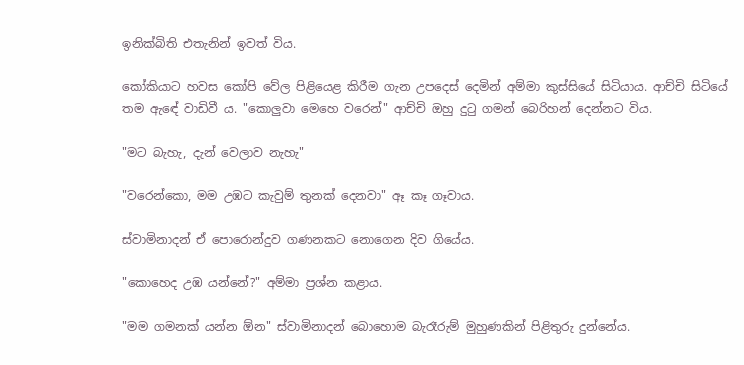ඉනික්බිති එතැනින් ඉවත් විය.

කෝකියාට හවස කෝපි වේල පිළියෙළ කිරීම ගැන උපදෙස් දෙමින් අම්මා කුස්සියේ සිටියාය. ආච්චි සිටියේ තම ඇඳේ වාඩිවී ය. "කොලුවා මෙහෙ වරෙන්" ආච්චි ඔහු දුටු ගමන් බෙරිහන් දෙන්නට විය.

"මට බැහැ, දැන් වෙලාව නැහැ"

"වරෙන්කො, මම උඹට කැවුම් තුනක් දෙනවා" ඈ කෑ ගෑවාය.

ස්වාමිනාදන් ඒ පොරොන්දුව ගණනකට නොගෙන දිව ගියේය.

"කොහෙද උඹ යන්නේ?" අම්මා ප්‍රශ්න කළාය.

"මම ගමනක් යන්න ඕන" ස්වාමිනාදන් බොහොම බැරෑරුම් මුහුණකින් පිළිතුරු දුන්නේය.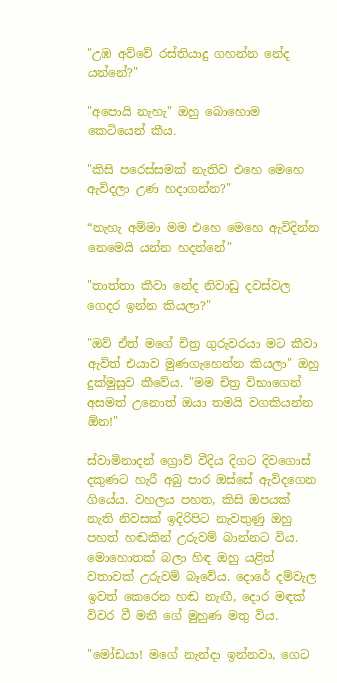"උඹ අව්වේ රස්තියාදු ගහන්න නේද යන්නේ?"

"අපොයි නැහැ" ඔහු බොහොම කෙටියෙන් කීය.

"කිසි පරෙස්සමක් නැතිව එහෙ මෙහෙ ඇවිදලා උණ හදාගන්න?"

“නැහැ අම්මා මම එහෙ මෙහෙ ඇවිදින්න නෙමෙයි යන්න හදන්නේ"

"තාත්තා කීවා නේද නිවාඩු දවස්වල ගෙදර ඉන්න කියලා?"

"ඔව් ඒත් මගේ චිත්‍ර ගුරුවරයා මට කීවා ඇවිත් එයාව මුණගැහෙන්න කියලා" ඔහු දුක්මුසුව කීවේය. "මම චිත්‍ර විභාගෙන් අසමත් උනොත් ඔයා තමයි වගකියන්න ඕන!"

ස්වාමිනාදන් ග්‍රොව් වීදිය දිගට දිවගොස් දකුණට හැරී අබු පාර ඔස්සේ ඇවිදගෙන ගියේය. වහලය පහත, කිසි ඔපයක් නැති නිවසක් ඉදිරිපිට නැවතුණු ඔහු පහත් හඬකින් උරුවම් බාන්නට විය. මොහොතක් බලා හිඳ ඔහු යළිත් වතාවක් උරුවම් බෑවේය. දොරේ දම්වැල ඉවත් කෙරෙන හඬ නැඟී, දොර මඳක් විවර වී මනී ගේ මුහුණ මතු විය.

"මෝඩයා! මගේ නැන්දා ඉන්නවා, ගෙට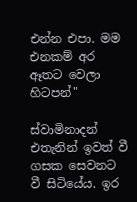එන්න එපා. මම එනකම් අර ඈතට වෙලා හිටපන්"

ස්වාමිනාදන් එතැනින් ඉවත් වී ගසක සෙවනට වී සිටියේය. ඉර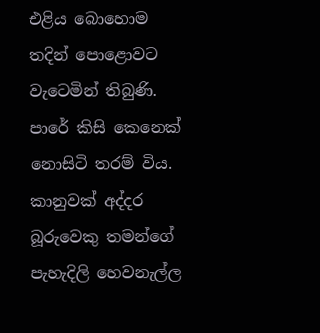එළිය බොහොම තදින් පොළොවට වැටෙමින් තිබුණි. පාරේ කිසි කෙනෙක් නොසිටි තරම් විය. කානුවක් අද්දර බූරුවෙකු තමන්ගේ පැහැදිලි හෙවනැල්ල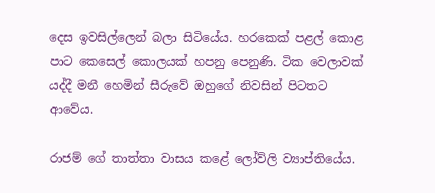දෙස ඉවසිල්ලෙන් බලා සිටියේය. හරකෙක් පළල් කොළ පාට කෙසෙල් කොලයක් හපනු පෙනුණි. ටික වෙලාවක් යද්දී මනී හෙමින් සීරුවේ ඔහුගේ නිවසින් පිටතට ආවේය.

රාජම් ගේ තාත්තා වාසය කළේ ලෝව්ලි ව්‍යාප්තියේය.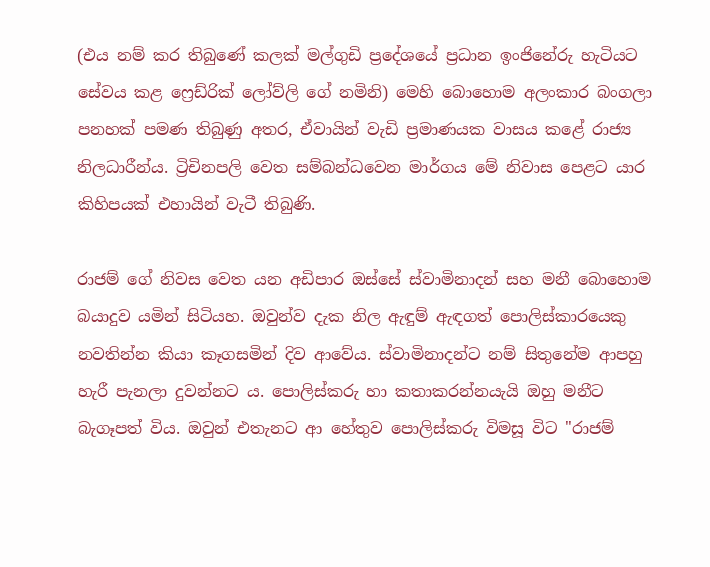(එය නම් කර තිබුණේ කලක් මල්ගුඩි ප්‍රදේශයේ ප්‍රධාන ඉංජිනේරු හැටියට සේවය කළ ෆ්‍රෙඩ්රික් ලෝව්ලි ගේ නමිනි) මෙහි බොහොම අලංකාර බංගලා පනහක් පමණ තිබුණු අතර, ඒවායින් වැඩි ප්‍රමාණයක වාසය කළේ රාජ්‍ය නිලධාරීන්ය. ට්‍රිචිනපලි වෙත සම්බන්ධවෙන මාර්ගය මේ නිවාස පෙළට යාර කිහිපයක් එහායින් වැටී තිබුණි.

රාජම් ගේ නිවස වෙත යන අඩිපාර ඔස්සේ ස්වාමිනාදන් සහ මනී බොහොම බයාදුව යමින් සිටියහ. ඔවුන්ව දැක නිල ඇඳුම් ඇඳගත් පොලිස්කාරයෙකු නවතින්න කියා කෑගසමින් දිව ආවේය. ස්වාමිනාදන්ට නම් සිතුනේම ආපහු හැරී පැනලා දුවන්නට ය. පොලිස්කරු හා කතාකරන්නයැයි ඔහු මනීට බැගෑපත් විය. ඔවුන් එතැනට ආ හේතුව පොලිස්කරු විමසූ විට "රාජම්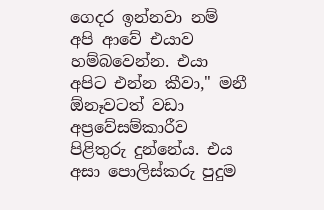ගෙදර ඉන්නවා නම් අපි ආවේ එයාව හම්බවෙන්න. එයා අපිට එන්න කීවා," මනී ඕනෑවටත් වඩා අප්‍රවේසම්කාරීව පිළිතුරු දුන්නේය. එය අසා පොලිස්කරු පුදුම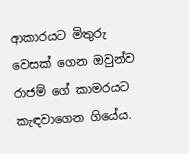ආකාරයට මිතුරු වෙසක් ගෙන ඔවුන්ව රාජම් ගේ කාමරයට කැඳවාගෙන ගියේය.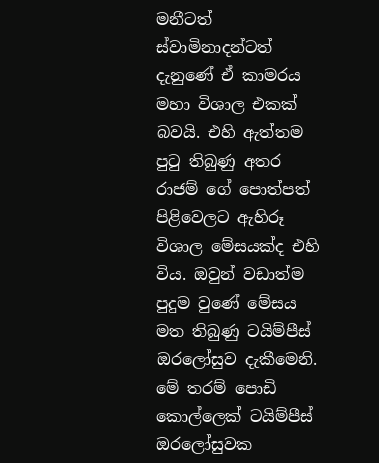මනීටත් ස්වාමිනාදන්ටත් දැනුණේ ඒ කාමරය මහා විශාල එකක් බවයි. එහි ඇත්තම පුටු තිබුණු අතර රාජම් ගේ පොත්පත් පිළිවෙලට ඇහිරූ විශාල මේසයක්ද එහි විය. ඔවුන් වඩාත්ම පුදුම වුණේ මේසය මත තිබුණු ටයිම්පීස් ඔරලෝසුව දැකීමෙනි. මේ තරම් පොඩි කොල්ලෙක් ටයිම්පීස් ඔරලෝසුවක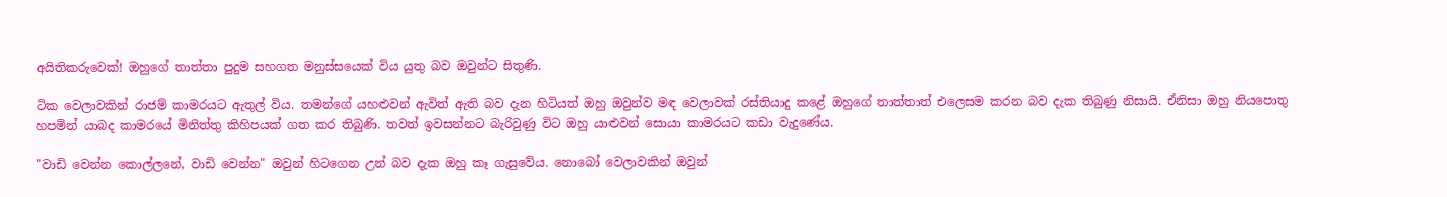අයිතිකරුවෙක්! ඔහුගේ තාත්තා පුදුම සහගත මනුස්සයෙක් විය යුතු බව ඔවුන්ට සිතුණි.

ටික වෙලාවකින් රාජම් කාමරයට ඇතුල් විය. තමන්ගේ යහළුවන් ඇවිත් ඇති බව දැන හිටියත් ඔහු ඔවුන්ව මඳ වෙලාවක් රස්තියාදු කළේ ඔහුගේ තාත්තාත් එලෙසම කරන බව දැක තිබුණු නිසායි. ඒනිසා ඔහු නියපොතු හපමින් යාබද කාමරයේ මිනිත්තු කිහිපයක් ගත කර තිබුණි. තවත් ඉවසන්නට බැරිවුණු විට ඔහු යාළුවන් සොයා කාමරයට කඩා වැදුණේය.

"වාඩි වෙන්න කොල්ලනේ, වාඩි වෙන්න" ඔවුන් හිටගෙන උන් බව දැක ඔහු කෑ ගැසුවේය. නොබෝ වෙලාවකින් ඔවුන්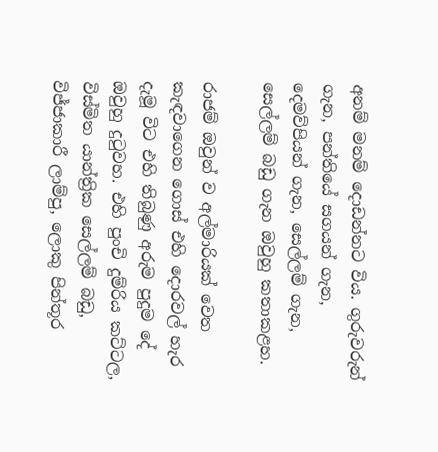අනම් මනම් දොඩන්නට විය. ගුරුවරුන් ගැන, පන්තියේ සගයන් ගැන, දෙමව්පියන් ගැන, සෙල්ලම් ගැන, සෙල්ලම් බඩු ගැන ඔවුහු කතාකළහ.

රාජම් ඔවුන් ව අල්මාරියක් වෙත කැඳවාගෙන ගොස් එහි දොරවල් හැර දැමූ විට එහි තිබුණු අරුම පුදුම දේ ඔවුහු දුටුවහ. එහි පුංචි දුම්රිය කට්ටල, විස්මිත යාන්ත්‍රික සෙල්ලම් බඩු, විජ්ජාකාරී ලාම්පු, ලොකු පින්තූර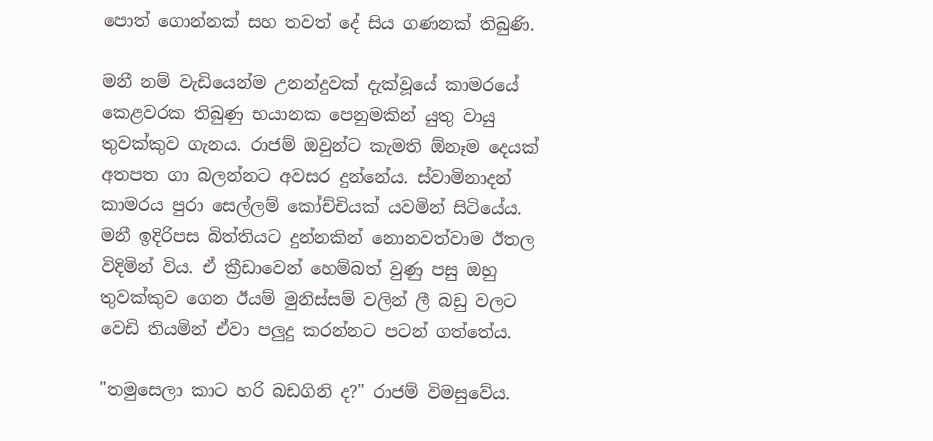පොත් ගොන්නක් සහ තවත් දේ සිය ගණනක් තිබුණි.

මනී නම් වැඩියෙන්ම උනන්දුවක් දැක්වූයේ කාමරයේ කෙළවරක තිබුණු භයානක පෙනුමකින් යුතු වායු තුවක්කුව ගැනය. රාජම් ඔවුන්ට කැමති ඕනෑම දෙයක් අතපත ගා බලන්නට අවසර දුන්නේය. ස්වාමිනාදන් කාමරය පුරා සෙල්ලම් කෝච්චියක් යවමින් සිටියේය. මනී ඉදිරිපස බිත්තියට දුන්නකින් නොනවත්වාම ඊතල විදිමින් විය. ඒ ක්‍රීඩාවෙන් හෙම්බත් වුණු පසු ඔහු තුවක්කුව ගෙන ඊයම් මුනිස්සම් වලින් ලී බඩු වලට වෙඩි තියමින් ඒවා පලුදු කරන්නට පටන් ගත්තේය.

"තමුසෙලා කාට හරි බඩගිනි ද?" රාජම් විමසුවේය.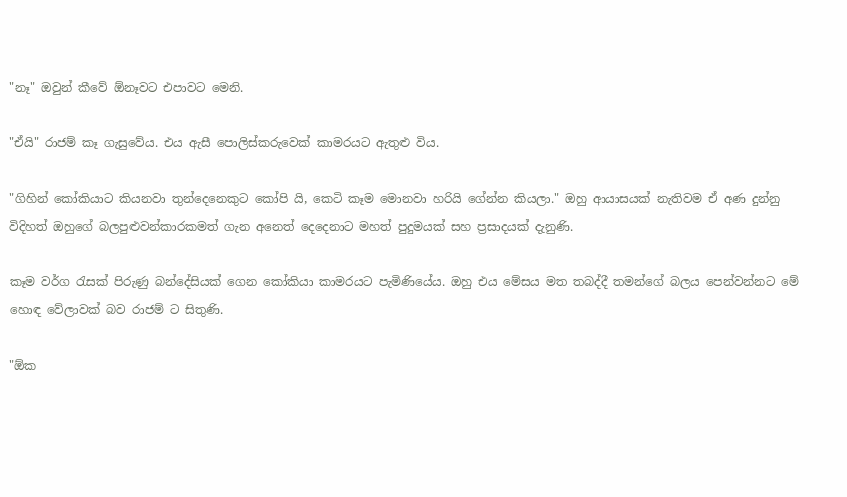"නෑ" ඔවුන් කීවේ ඕනෑවට එපාවට මෙනි.

"ඒයි" රාජම් කෑ ගැසුවේය. එය ඇසී පොලිස්කරුවෙක් කාමරයට ඇතුළු විය.

"ගිහින් කෝකියාට කියනවා තුන්දෙනෙකුට කෝපි යි, කෙටි කෑම මොනවා හරියි ගේන්න කියලා." ඔහු ආයාසයක් නැතිවම ඒ අණ දුන්නු විදිහත් ඔහුගේ බලපුළුවන්කාරකමත් ගැන අනෙත් දෙදෙනාට මහත් පුදුමයක් සහ ප්‍රසාදයක් දැනුණි.

කෑම වර්ග රැසක් පිරුණු බන්දේසියක් ගෙන කෝකියා කාමරයට පැමිණියේය. ඔහු එය මේසය මත තබද්දී තමන්ගේ බලය පෙන්වන්නට මේ හොඳ වේලාවක් බව රාජම් ට සිතුණි.

"ඕක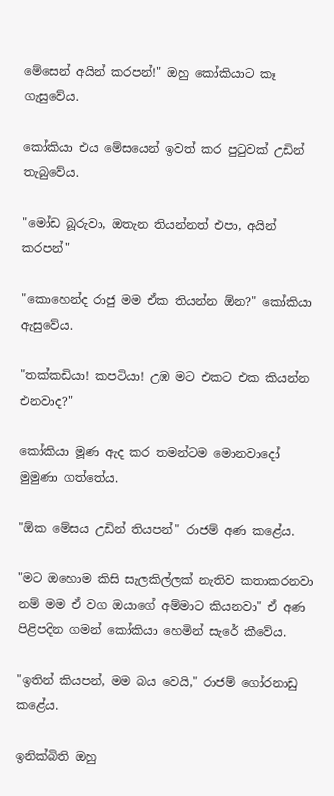මේසෙන් අයින් කරපන්!" ඔහු කෝකියාට කෑ ගැසුවේය.

කෝකියා එය මේසයෙන් ඉවත් කර පුටුවක් උඩින් තැබුවේය.

"මෝඩ බූරුවා, ඔතැන තියන්නත් එපා, අයින් කරපන්"

"කොහෙන්ද රාජු මම ඒක තියන්න ඕන?" කෝකියා ඇසුවේය.

"තක්කඩියා! කපටියා! උඹ මට එකට එක කියන්න එනවාද?"

කෝකියා මූණ ඇද කර තමන්ටම මොනවාදෝ මුමුණා ගත්තේය.

"ඕක මේසය උඩින් තියපන්" රාජම් අණ කළේය.

"මට ඔහොම කිසි සැලකිල්ලක් නැතිව කතාකරනවා නම් මම ඒ වග ඔයාගේ අම්මාට කියනවා" ඒ අණ පිළිපදින ගමන් කෝකියා හෙමින් සැරේ කීවේය.

"ඉතින් කියපන්, මම බය වෙයි," රාජම් ගෝරනාඩු කළේය.

ඉනික්බිති ඔහු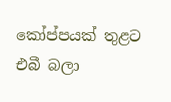කෝප්පයක් තුළට එබී බලා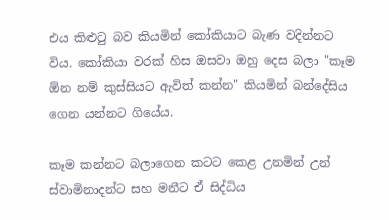එය කිළුටු බව කියමින් කෝකියාට බැණ වදින්නට විය. කෝකියා වරක් හිස ඔසවා ඔහු දෙස බලා "කෑම ඕන නම් කුස්සියට ඇවිත් කන්න" කියමින් බන්දේසිය ගෙන යන්නට ගියේය.

කෑම කන්නට බලාගෙන කටට කෙළ උනමින් උන් ස්වාමිනාදන්ට සහ මනීට ඒ සිද්ධිය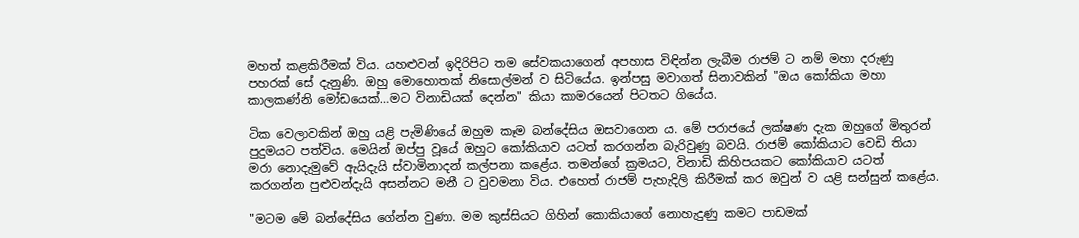මහත් කළකිරීමක් විය. යහළුවන් ඉදිරිපිට තම සේවකයාගෙන් අපහාස විඳින්න ලැබීම රාජම් ට නම් මහා දරුණු පහරක් සේ දැනුණි. ඔහු මොහොතක් නිසොල්මන් ව සිටියේය. ඉන්පසු මවාගත් සිනාවකින් "ඔය කෝකියා මහා කාලකණ්නි මෝඩයෙක්…මට විනාඩියක් දෙන්න" කියා කාමරයෙන් පිටතට ගියේය.

ටික වෙලාවකින් ඔහු යළි පැමිණියේ ඔහුම කෑම බන්දේසිය ඔසවාගෙන ය. මේ පරාජයේ ලක්ෂණ දැක ඔහුගේ මිතුරන් පුදුමයට පත්විය. මෙයින් ඔප්පු වූයේ ඔහුට කෝකියාව යටත් කරගන්න බැරිවුණු බවයි. රාජම් කෝකියාට වෙඩි තියා මරා නොදැමුවේ ඇයිදැයි ස්වාමිනාදන් කල්පනා කළේය. තමන්ගේ ක්‍රමයට, විනාඩි කිහිපයකට කෝකියාව යටත් කරගන්න පුළුවන්දැයි අසන්නට මනී ට වුවමනා විය. එහෙත් රාජම් පැහැදිලි කිරීමක් කර ඔවුන් ව යළි සන්සුන් කළේය.

"මටම මේ බන්දේසිය ගේන්න වුණා. මම කුස්සියට ගිහින් කොකියාගේ නොහැදුණු කමට පාඩමක්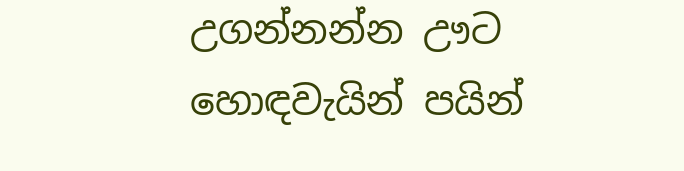උගන්නන්න ඌට හොඳවැයින් පයින්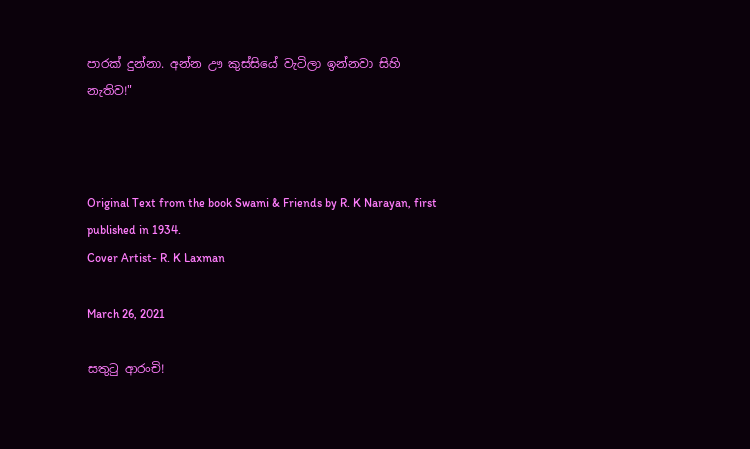පාරක් දුන්නා. අන්න ඌ කුස්සියේ වැටිලා ඉන්නවා සිහි නැතිව!"



Original Text from the book Swami & Friends by R. K Narayan, first published in 1934.
Cover Artist- R. K Laxman

March 26, 2021

සතුටු ආරංචි!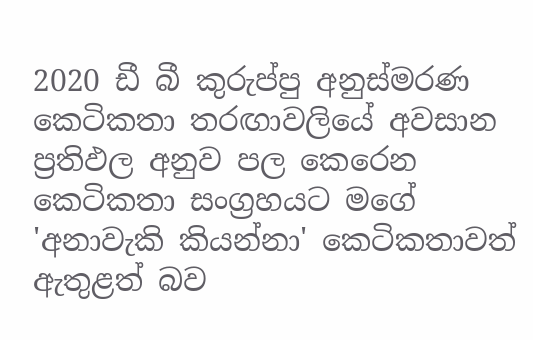2020 ඩී බී කුරුප්පු අනුස්මරණ කෙටිකතා තරඟාවලියේ අවසාන ප්‍රතිඵල අනුව පල කෙරෙන කෙටිකතා සංග්‍රහයට මගේ 'අනාවැකි කියන්නා' කෙටිකතාවත් ඇතුළත් බව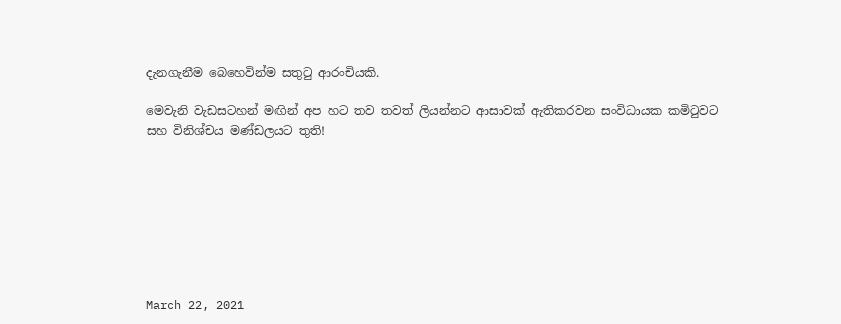දැනගැනීම බෙහෙවින්ම සතුටු ආරංචියකි.

මෙවැනි වැඩසටහන් මඟින් අප හට තව තවත් ලියන්නට ආසාවක් ඇතිකරවන සංවිධායක කමිටුවට සහ විනිශ්චය මණ්ඩලයට තුති!








March 22, 2021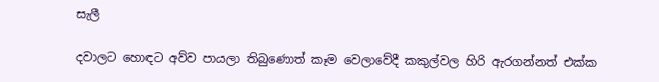සැලී

දවාලට හොඳට අව්ව පායලා තිබුණොත් කෑම වෙලාවේදී කකුල්වල හිරි ඇරගන්නත් එක්ක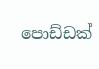පොඩ්ඩක්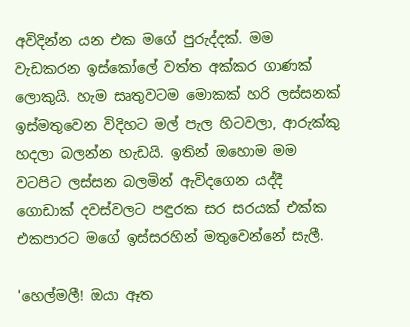අවිදින්න යන එක මගේ පුරුද්දක්. මම වැඩකරන ඉස්කෝලේ වත්ත අක්කර ගාණක් ලොකුයි. හැම සෘතුවටම මොකක් හරි ලස්සනක් ඉස්මතුවෙන විදිහට මල් පැල හිටවලා, ආරුක්කු හදලා බලන්න හැඩයි. ඉතින් ඔහොම මම වටපිට ලස්සන බලමින් ඇවිදගෙන යද්දී ගොඩාක් දවස්වලට පඳුරක සර සරයක් එක්ක එකපාරට මගේ ඉස්සරහින් මතුවෙන්නේ සැලී.

'හෙල්මලී! ඔයා ඈත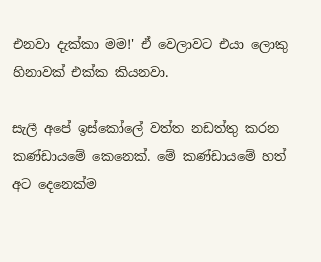එනවා දැක්කා මම!' ඒ වෙලාවට එයා ලොකු හිනාවක් එක්ක කියනවා.

සැලී අපේ ඉස්කෝලේ වත්ත නඩත්තු කරන කණ්ඩායමේ කෙනෙක්. මේ කණ්ඩායමේ හත් අට දෙනෙක්ම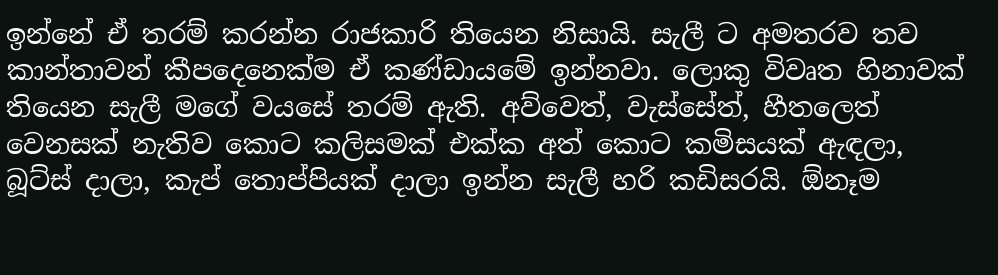ඉන්නේ ඒ තරම් කරන්න රාජකාරි තියෙන නිසායි. සැලී ට අමතරව තව කාන්තාවන් කීපදෙනෙක්ම ඒ කණ්ඩායමේ ඉන්නවා. ලොකු විවෘත හිනාවක් තියෙන සැලී මගේ වයසේ තරම් ඇති. අව්වෙත්, වැස්සේත්, හීතලෙත් වෙනසක් නැතිව කොට කලිසමක් එක්ක අත් කොට කමිසයක් ඇඳලා, බූට්ස් දාලා, කැප් තොප්පියක් දාලා ඉන්න සැලී හරි කඩිසරයි. ඕනෑම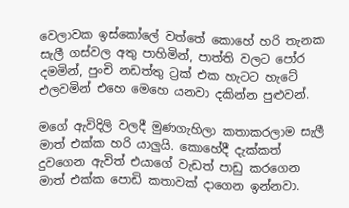වෙලාවක ඉස්කෝලේ වත්තේ කොහේ හරි තැනක සැලී ගස්වල අතු පාහිමින්, පාත්ති වලට පෝර දමමින්, පුංචි නඩත්තු ට්‍රක් එක හැටට හැටේ එලවමින් එහෙ මෙහෙ යනවා දකින්න පුළුවන්.

මගේ ඇවිදිලි වලදී මුණගැහිලා කතාකරලාම සැලී මාත් එක්ක හරි යාලුයි. කොහේදී දැක්කත් දුවගෙන ඇවිත් එයාගේ වැඩත් පාඩු කරගෙන මාත් එක්ක පොඩි කතාවක් දාගෙන ඉන්නවා.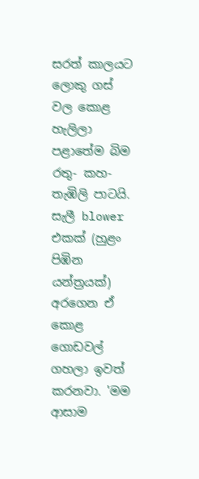සරත් කාලයට ලොකු ගස් වල කොළ හැලිලා පළාතේම බිම රතු- කහ-තැඹිලි පාටයි. සැලී blower එකක් (හුළං පිඹින යන්ත්‍රයක්) අරගෙන ඒ කොළ ගොඩවල් ගහලා ඉවත් කරනවා. 'මම ආසාම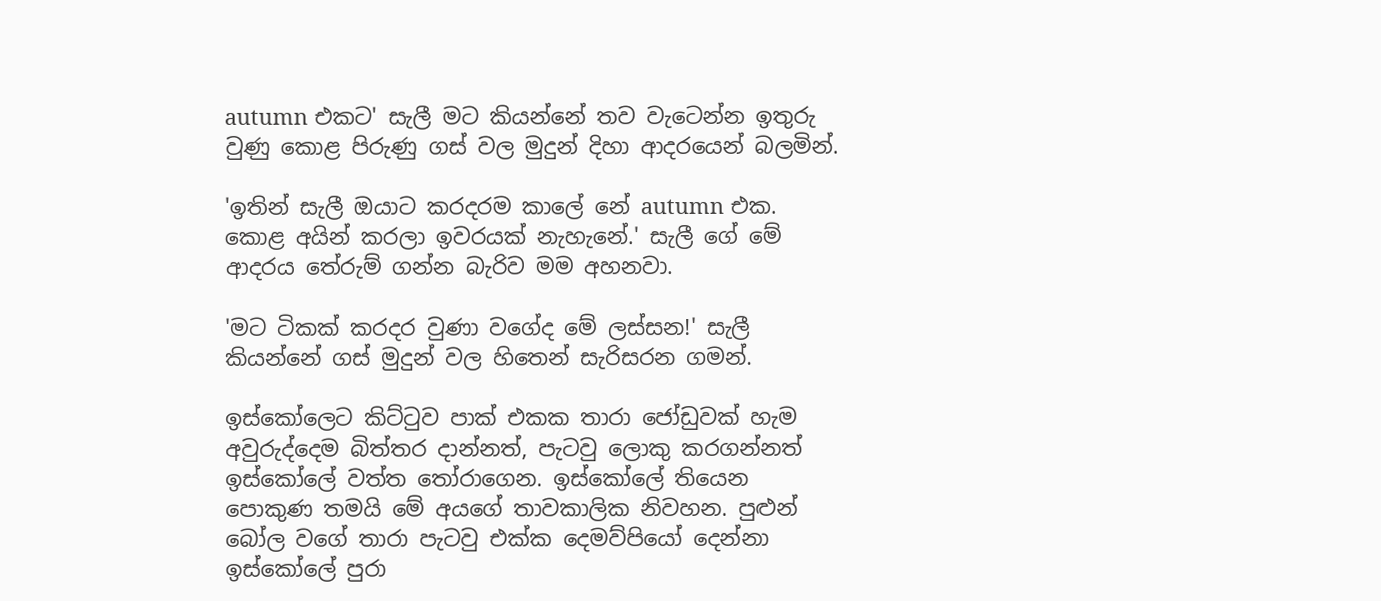autumn එකට' සැලී මට කියන්නේ තව වැටෙන්න ඉතුරු වුණු කොළ පිරුණු ගස් වල මුදුන් දිහා ආදරයෙන් බලමින්.

'ඉතින් සැලී ඔයාට කරදරම කාලේ නේ autumn එක. කොළ අයින් කරලා ඉවරයක් නැහැනේ.' සැලී ගේ මේ ආදරය තේරුම් ගන්න බැරිව මම අහනවා.

'මට ටිකක් කරදර වුණා වගේද මේ ලස්සන!' සැලී කියන්නේ ගස් මුදුන් වල හිතෙන් සැරිසරන ගමන්.

ඉස්කෝලෙට කිට්ටුව පාක් එකක තාරා ජෝඩුවක් හැම අවුරුද්දෙම බිත්තර දාන්නත්, පැටවු ලොකු කරගන්නත් ඉස්කෝලේ වත්ත තෝරාගෙන. ඉස්කෝලේ තියෙන පොකුණ තමයි මේ අයගේ තාවකාලික නිවහන. පුළුන් බෝල වගේ තාරා පැටවු එක්ක දෙමව්පියෝ දෙන්නා ඉස්කෝලේ පුරා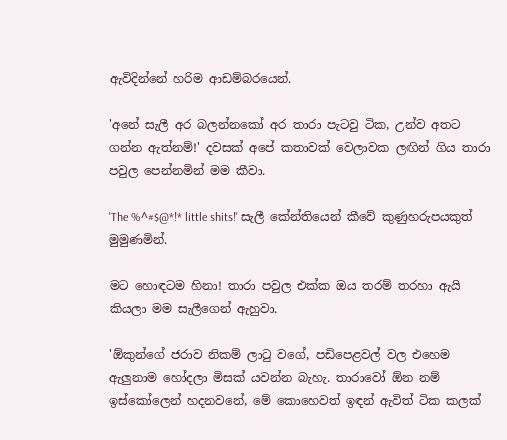ඇවිදින්නේ හරිම ආඩම්බරයෙන්.

'අනේ සැලී අර බලන්නකෝ අර තාරා පැටවු ටික, උන්ව අතට ගන්න ඇත්නම්!' දවසක් අපේ කතාවක් වෙලාවක ලඟින් ගිය තාරා පවුල පෙන්නමින් මම කීවා.

'The %^#$@*!* little shits!' සැලී කේන්තියෙන් කීවේ කුණුහරුපයකුත් මුමුණමින්.

මට හොඳටම හිනා! තාරා පවුල එක්ක ඔය තරම් තරහා ඇයි කියලා මම සැලීගෙන් ඇහුවා.

'ඕකුන්ගේ ජරාව නිකම් ලාටු වගේ, පඩිපෙළවල් වල එහෙම ඇලුනාම හෝදලා මිසක් යවන්න බැහැ. තාරාවෝ ඕන නම් ඉස්කෝලෙන් හදනවනේ, මේ කොහෙවත් ඉඳන් ඇවිත් ටික කලක්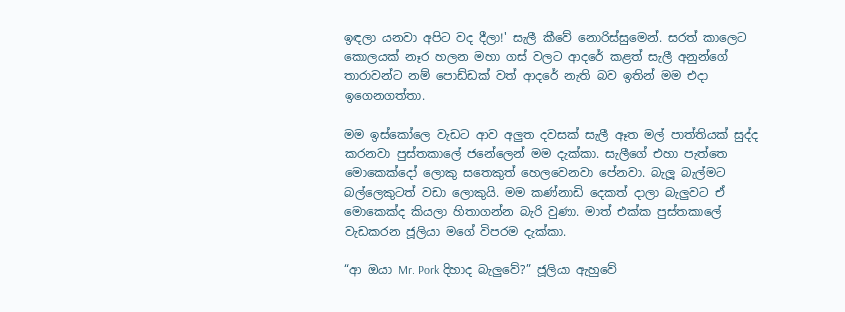ඉඳලා යනවා අපිට වද දීලා!' සැලී කීවේ නොරිස්සුමෙන්. සරත් කාලෙට කොලයක් නෑර හලන මහා ගස් වලට ආදරේ කළත් සැලී අනුන්ගේ තාරාවන්ට නම් පොඩ්ඩක් වත් ආදරේ නැති බව ඉතින් මම එදා ඉගෙනගත්තා.

මම ඉස්කෝලෙ වැඩට ආව අලුත දවසක් සැලී ඈත මල් පාත්තියක් සුද්ද කරනවා පුස්තකාලේ ජනේලෙන් මම දැක්කා. සැලීගේ එහා පැත්තෙ මොකෙක්දෝ ලොකු සතෙකුත් හෙලවෙනවා පේනවා. බැලූ බැල්මට බල්ලෙකුටත් වඩා ලොකුයි. මම කණ්නාඩි දෙකත් දාලා බැලුවට ඒ මොකෙක්ද කියලා හිතාගන්න බැරි වුණා. මාත් එක්ක පුස්තකාලේ වැඩකරන ජූලියා මගේ විපරම දැක්කා.

“ආ ඔයා Mr. Pork දිහාද බැලුවේ?” ජූලියා ඇහුවේ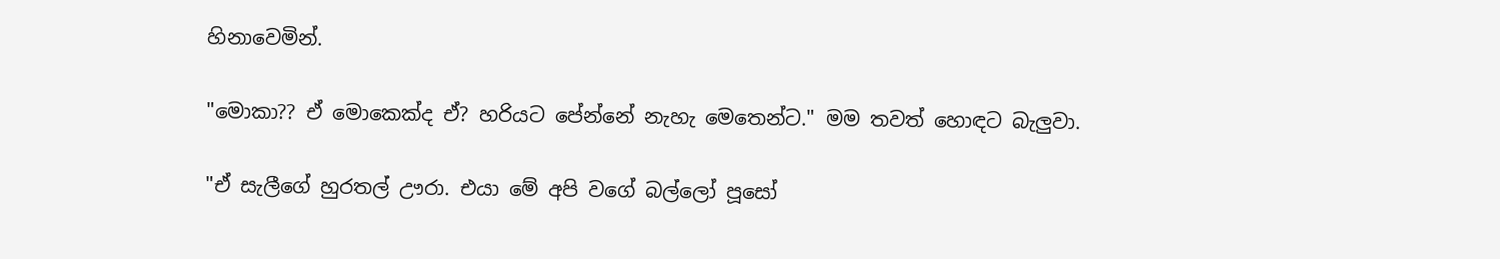හිනාවෙමින්.

"මොකා?? ඒ මොකෙක්ද ඒ? හරියට පේන්නේ නැහැ මෙතෙන්ට." මම තවත් හොඳට බැලුවා.

"ඒ සැලීගේ හුරතල් ඌරා. එයා මේ අපි වගේ බල්ලෝ පූසෝ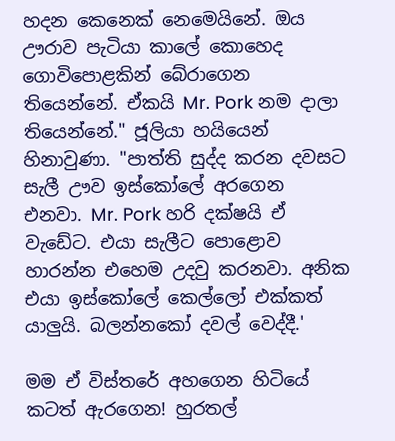හදන කෙනෙක් නෙමෙයිනේ. ඔය ඌරාව පැටියා කාලේ කොහෙද ගොවිපොළකින් බේරාගෙන තියෙන්නේ. ඒකයි Mr. Pork නම දාලා තියෙන්නේ." ජූලියා හයියෙන් හිනාවුණා. "පාත්ති සුද්ද කරන දවසට සැලී ඌව ඉස්කෝලේ අරගෙන එනවා. Mr. Pork හරි දක්ෂයි ඒ වැඩේට. එයා සැලීට පොළොව හාරන්න එහෙම උදවු කරනවා. අනික එයා ඉස්කෝලේ කෙල්ලෝ එක්කත් යාලුයි. බලන්නකෝ දවල් වෙද්දී.'

මම ඒ විස්තරේ අහගෙන හිටියේ කටත් ඇරගෙන! හුරතල්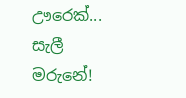ඌරෙක්... සැලී මරුනේ!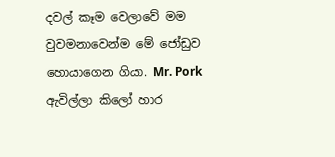දවල් කෑම වෙලාවේ මම වුවමනාවෙන්ම මේ ජෝඩුව හොයාගෙන ගියා. Mr. Pork ඇවිල්ලා කිලෝ හාර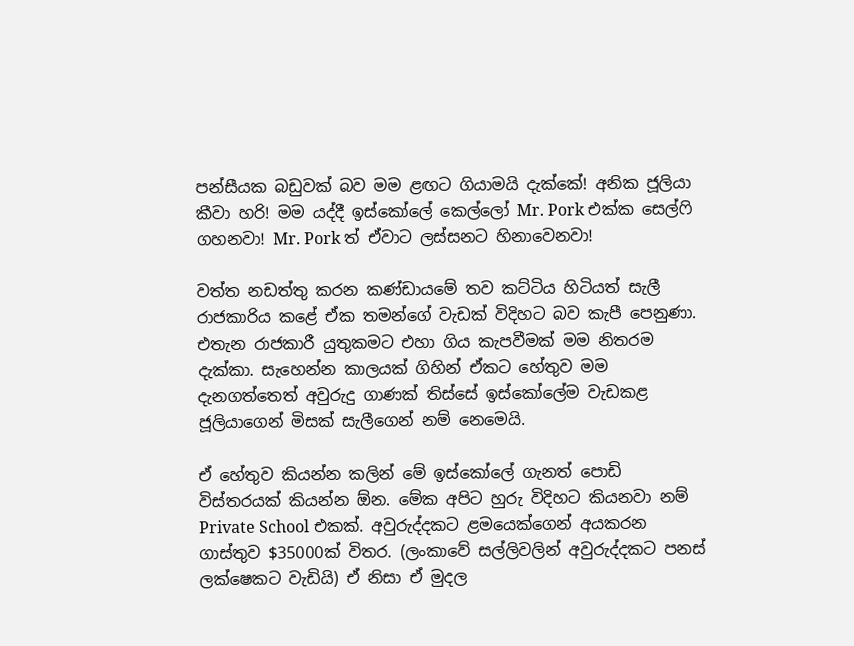පන්සීයක බඩුවක් බව මම ළඟට ගියාමයි දැක්කේ! අනික ජූලියා කීවා හරි! මම යද්දී ඉස්කෝලේ කෙල්ලෝ Mr. Pork එක්ක සෙල්ෆි ගහනවා! Mr. Pork ත් ඒවාට ලස්සනට හිනාවෙනවා!

වත්ත නඩත්තු කරන කණ්ඩායමේ තව කට්ටිය හිටියත් සැලී රාජකාරිය කළේ ඒක තමන්ගේ වැඩක් විදිහට බව කැපී පෙනුණා. එතැන රාජකාරී යුතුකමට එහා ගිය කැපවීමක් මම නිතරම දැක්කා. සැහෙන්න කාලයක් ගිහින් ඒකට හේතුව මම දැනගත්තෙත් අවුරුදු ගාණක් තිස්සේ ඉස්කෝලේම වැඩකළ ජූලියාගෙන් මිසක් සැලීගෙන් නම් නෙමෙයි.

ඒ හේතුව කියන්න කලින් මේ ඉස්කෝලේ ගැනත් පොඩි විස්තරයක් කියන්න ඕන. මේක අපිට හුරු විදිහට කියනවා නම් Private School එකක්. අවුරුද්දකට ළමයෙක්ගෙන් අයකරන ගාස්තුව $35000ක් විතර. (ලංකාවේ සල්ලිවලින් අවුරුද්දකට පනස් ලක්ෂෙකට වැඩියි) ඒ නිසා ඒ මුදල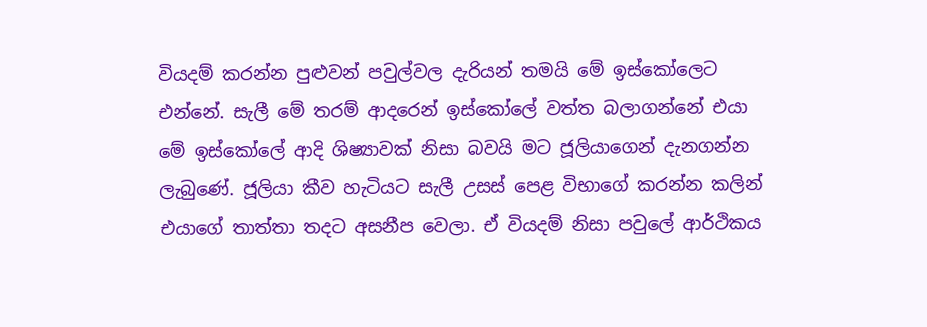වියදම් කරන්න පුළුවන් පවුල්වල දැරියන් තමයි මේ ඉස්කෝලෙට එන්නේ. සැලී මේ තරම් ආදරෙන් ඉස්කෝලේ වත්ත බලාගන්නේ එයා මේ ඉස්කෝලේ ආදි ශිෂ්‍යාවක් නිසා බවයි මට ජූලියාගෙන් දැනගන්න ලැබුණේ. ජූලියා කීව හැටියට සැලී උසස් පෙළ විභාගේ කරන්න කලින් එයාගේ තාත්තා තදට අසනීප වෙලා. ඒ වියදම් නිසා පවුලේ ආර්ථිකය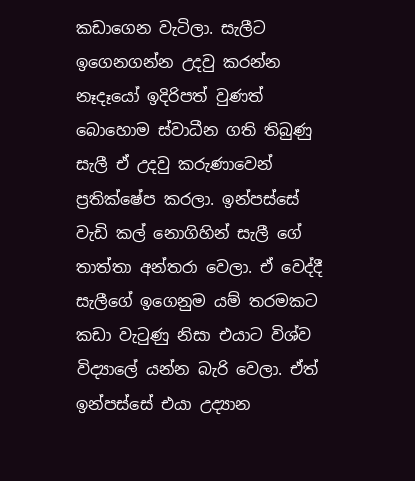කඩාගෙන වැටිලා. සැලීට ඉගෙනගන්න උදවු කරන්න නෑදෑයෝ ඉදිරිපත් වුණත් බොහොම ස්වාධීන ගති තිබුණු සැලී ඒ උදවු කරුණාවෙන් ප්‍රතික්ෂේප කරලා. ඉන්පස්සේ වැඩි කල් නොගිහින් සැලී ගේ තාත්තා අන්තරා වෙලා. ඒ වෙද්දී සැලීගේ ඉගෙනුම යම් තරමකට කඩා වැටුණු නිසා එයාට විශ්ව විද්‍යාලේ යන්න බැරි වෙලා. ඒත් ඉන්පස්සේ එයා උද්‍යාන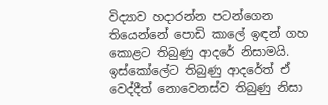විද්‍යාව හදාරන්න පටන්ගෙන තියෙන්නේ පොඩි කාලේ ඉඳන් ගහ කොළට තිබුණු ආදරේ නිසාමයි. ඉස්කෝලේට තිබුණු ආදරේත් ඒ වෙද්දීත් නොවෙනස්ව තිබුණු නිසා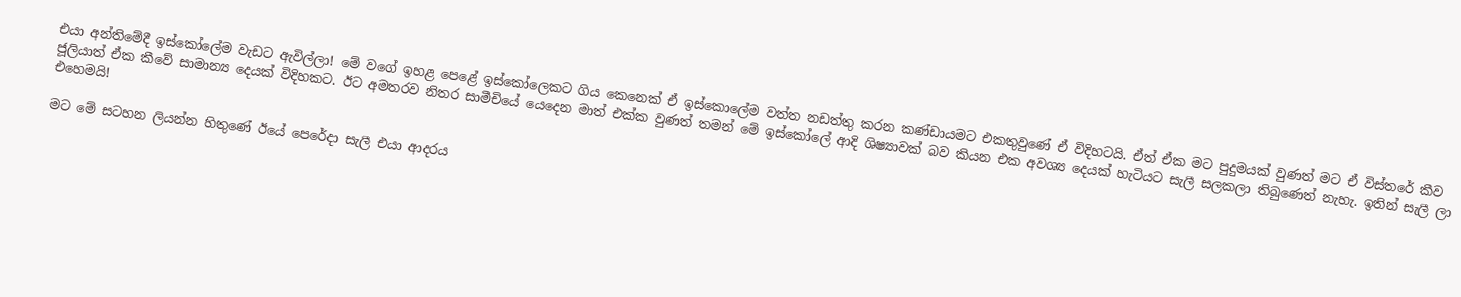එයා අන්තිමේදී ඉස්කෝලේම වැඩට ඇවිල්ලා! මේ වගේ ඉහළ පෙළේ ඉස්කෝලෙකට ගිය කෙනෙක් ඒ ඉස්කොලේම වත්ත නඩත්තු කරන කණ්ඩායමට එකතුවුණේ ඒ විදිහටයි. ඒත් ඒක මට පුදුමයක් වුණත් මට ඒ විස්තරේ කීව ජූලියාත් ඒක කීවේ සාමාන්‍ය දෙයක් විදිහකට. ඊට අමතරව නිතර සාමීචියේ යෙදෙන මාත් එක්ක වුණත් තමන් මේ ඉස්කෝලේ ආදි ශිෂ්‍යාවක් බව කියන එක අවශ්‍ය දෙයක් හැටියට සැලී සලකලා තිබුණෙත් නැහැ. ඉතින් සැලී ලා එහෙමයි!

මට මේ සටහන ලියන්න හිතුණේ ඊයේ පෙරේදා සැලී එයා ආදරය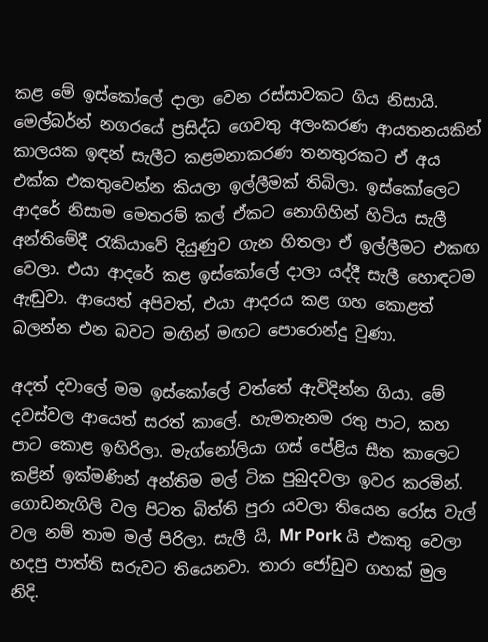කළ මේ ඉස්කෝලේ දාලා වෙන රස්සාවකට ගිය නිසායි. මෙල්බර්න් නගරයේ ප්‍රසිද්ධ ගෙවතු අලංකරණ ආයතනයකින් කාලයක ඉඳන් සැලීට කළමනාකරණ තනතුරකට ඒ අය එක්ක එකතුවෙන්න කියලා ඉල්ලීමක් තිබිලා. ඉස්කෝලෙට ආදරේ නිසාම මෙතරම් කල් ඒකට නොගිහින් හිටිය සැලී අන්තිමේදී රැකියාවේ දියුණුව ගැන හිතලා ඒ ඉල්ලීමට එකඟ වෙලා. එයා ආදරේ කළ ඉස්කෝලේ දාලා යද්දී සැලී හොඳටම ඇඬුවා. ආයෙත් අපිවත්, එයා ආදරය කළ ගහ කොළත් බලන්න එන බවට මඟින් මඟට පොරොන්දු වුණා.

අදත් දවාලේ මම ඉස්කෝලේ වත්තේ ඇවිදින්න ගියා. මේ දවස්වල ආයෙත් සරත් කාලේ. හැමතැනම රතු පාට, කහ පාට කොළ ඉහිරිලා. මැග්නෝලියා ගස් පේළිය සීත කාලෙට කළින් ඉක්මණින් අන්තිම මල් ටික පුබුදවලා ඉවර කරමින්. ගොඩනැගිලි වල පිටත බිත්ති පුරා යවලා තියෙන රෝස වැල් වල නම් තාම මල් පිරිලා. සැලී යි, Mr Pork යි එකතු වෙලා හදපු පාත්ති සරුවට තියෙනවා. තාරා ජෝඩුව ගහක් මුල නිදි.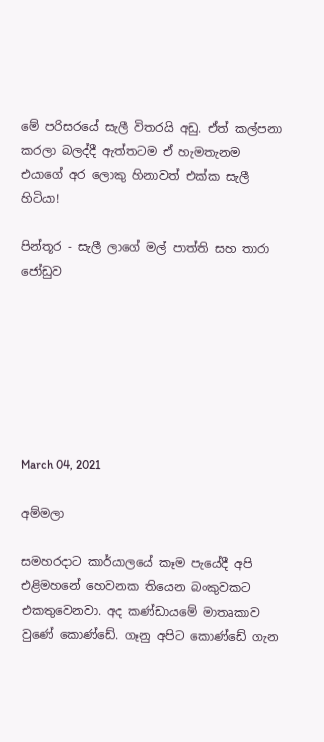මේ පරිසරයේ සැලී විතරයි අඩු. ඒත් කල්පනා කරලා බලද්දී ඇත්තටම ඒ හැමතැනම එයාගේ අර ලොකු හිනාවත් එක්ක සැලී හිටියා!

පින්තූර - සැලී ලාගේ මල් පාත්ති සහ තාරා ජෝඩුව







March 04, 2021

අම්මලා

සමහරදාට කාර්යාලයේ කෑම පැයේදී අපි එළිමහනේ හෙවනක තියෙන බංකුවකට එකතුවෙනවා. අද කණ්ඩායමේ මාතෘකාව වුණේ කොණ්ඩේ. ගෑනු අපිට කොණ්ඩේ ගැන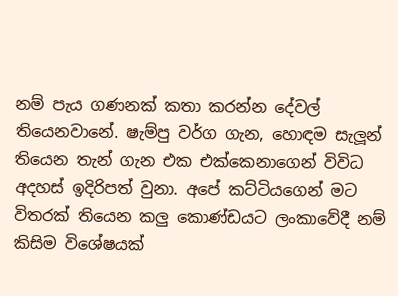නම් පැය ගණනක් කතා කරන්න දේවල් තියෙනවානේ. ෂැම්පු වර්ග ගැන, හොඳම සැලූන් තියෙන තැන් ගැන එක එක්කෙනාගෙන් විවිධ අදහස් ඉදිරිපත් වුනා. අපේ කට්ටියගෙන් මට විතරක් තියෙන කලු කොණ්ඩයට ලංකාවේදී නම් කිසිම විශේෂයක්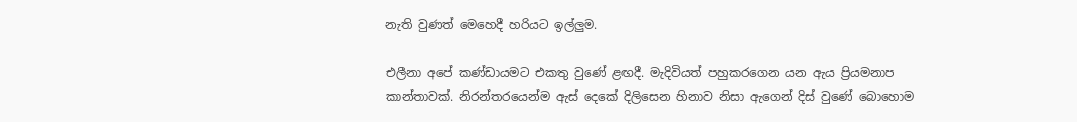නැති වුණත් මෙහෙදී හරියට ඉල්ලුම.

එලීනා අපේ කණ්ඩායමට එකතු වුණේ ළඟදී. මැදිවියත් පහුකරගෙන යන ඇය ප්‍රියමනාප කාන්තාවක්. නිරන්තරයෙන්ම ඇස් දෙකේ දිලිසෙන හිනාව නිසා ඇගෙන් දිස් වුණේ බොහොම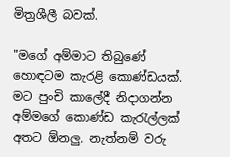මිත්‍රශීලී බවක්.

"මගේ අම්මාට තිබුණේ හොඳටම කැරළි කොණ්ඩයක්. මට පුංචි කාලේදී නිදාගන්න අම්මගේ කොණ්ඩ කැරැල්ලක් අතට ඕනලු. නැත්නම් වරු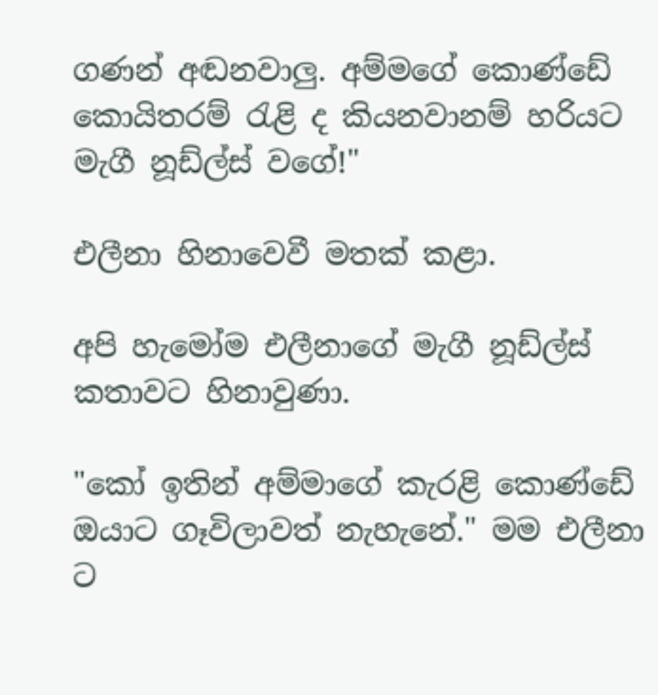ගණන් අඬනවාලු. අම්මගේ කොණ්ඩේ කොයිතරම් රැළි ද කියනවානම් හරියට මැගී නූඩ්ල්ස් වගේ!"

එලීනා හිනාවෙවී මතක් කළා.

අපි හැමෝම එලීනාගේ මැගී නූඩ්ල්ස් කතාවට හිනාවුණා.

"කෝ ඉතින් අම්මාගේ කැරළි කොණ්ඩේ ඔයාට ගෑවිලාවත් නැහැනේ." මම එලීනා ට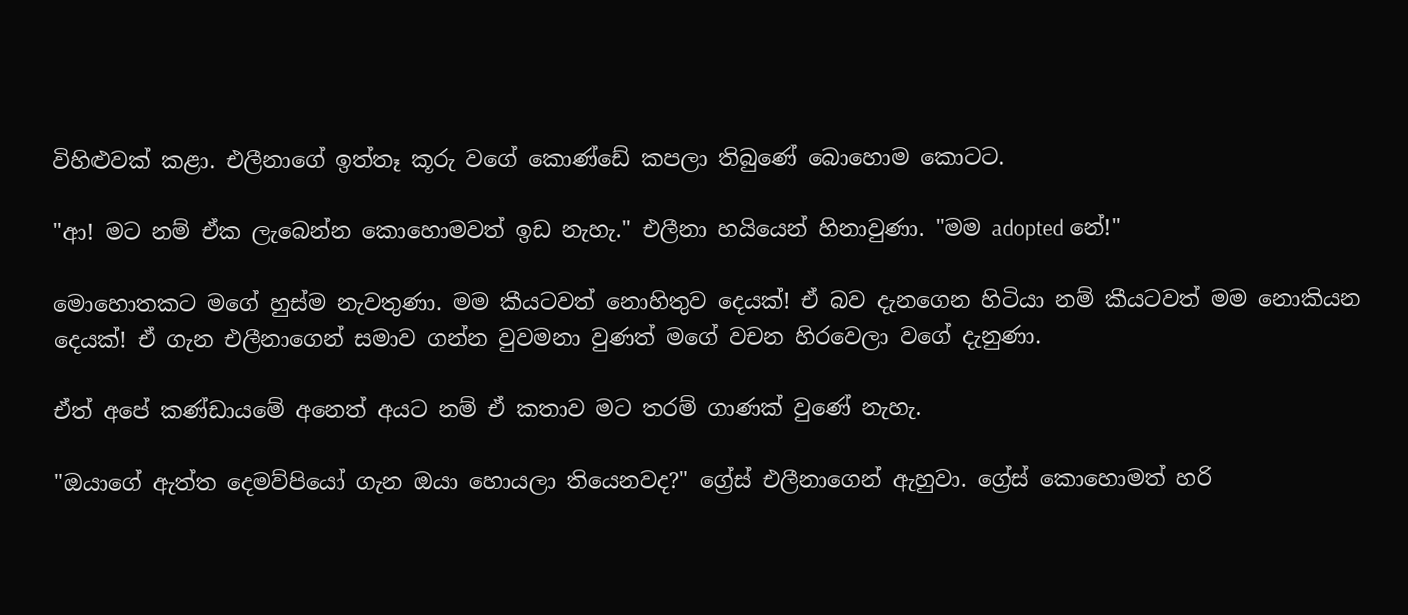විහිළුවක් කළා. එලීනාගේ ඉත්තෑ කූරු වගේ කොණ්ඩේ කපලා තිබුණේ බොහොම කොටට.

"ආ! මට නම් ඒක ලැබෙන්න කොහොමවත් ඉඩ නැහැ." එලීනා හයියෙන් හිනාවුණා. "මම adopted නේ!"

මොහොතකට මගේ හුස්ම නැවතුණා. මම කීයටවත් නොහිතුව දෙයක්! ඒ බව දැනගෙන හිටියා නම් කීයටවත් මම නොකියන දෙයක්! ඒ ගැන එලීනාගෙන් සමාව ගන්න වුවමනා වුණත් මගේ වචන හිරවෙලා වගේ දැනුණා.

ඒත් අපේ කණ්ඩායමේ අනෙත් අයට නම් ඒ කතාව මට තරම් ගාණක් වුණේ නැහැ.

"ඔයාගේ ඇත්ත දෙමව්පියෝ ගැන ඔයා හොයලා තියෙනවද?" ග්‍රේස් එලීනාගෙන් ඇහුවා. ග්‍රේස් කොහොමත් හරි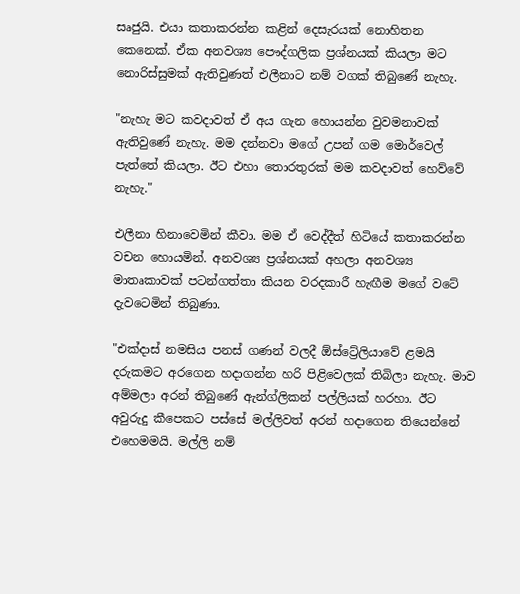සෘජුයි. එයා කතාකරන්න කළින් දෙසැරයක් නොහිතන කෙනෙක්. ඒක අනවශ්‍ය පෞද්ගලික ප්‍රශ්නයක් කියලා මට නොරිස්සුමක් ඇතිවුණත් එලීනාට නම් වගක් තිබුණේ නැහැ.

"නැහැ මට කවදාවත් ඒ අය ගැන හොයන්න වුවමනාවක් ඇතිවුණේ නැහැ. මම දන්නවා මගේ උපන් ගම මොර්වෙල් පැත්තේ කියලා. ඊට එහා තොරතුරක් මම කවදාවත් හෙව්වේ නැහැ."

එලීනා හිනාවෙමින් කීවා. මම ඒ වෙද්දීත් හිටියේ කතාකරන්න වචන හොයමින්. අනවශ්‍ය ප්‍රශ්නයක් අහලා අනවශ්‍ය මාතෘකාවක් පටන්ගත්තා කියන වරදකාරී හැඟීම මගේ වටේ දැවටෙමින් තිබුණා.

"එක්දාස් නමසිය පනස් ගණන් වලදී ඕස්ට්‍රේලියාවේ ළමයි දරුකමට අරගෙන හදාගන්න හරි පිළිවෙලක් තිබිලා නැහැ. මාව අම්මලා අරන් තිබුණේ ඇන්ග්ලිකන් පල්ලියක් හරහා. ඊට අවුරුදු කීපෙකට පස්සේ මල්ලිවත් අරන් හදාගෙන තියෙන්නේ එහෙමමයි. මල්ලි නම්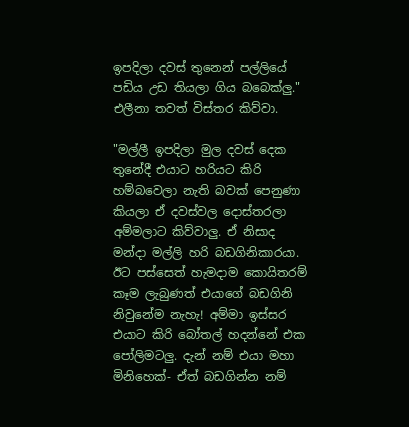ඉපදිලා දවස් තුනෙන් පල්ලියේ පඩිය උඩ තියලා ගිය බබෙක්ලු." එලීනා තවත් විස්තර කිව්වා.

"මල්ලී ඉපදිලා මුල දවස් දෙක තුනේදී එයාට හරියට කිරි හම්බවෙලා නැති බවක් පෙනුණා කියලා ඒ දවස්වල දොස්තරලා අම්මලාට කිව්වාලු. ඒ නිසාද මන්දා මල්ලි හරි බඩගිනිකාරයා. ඊට පස්සෙත් හැමදාම කොයිතරම් කෑම ලැබුණත් එයාගේ බඩගිනි නිවුනේම නැහැ! අම්මා ඉස්සර එයාට කිරි බෝතල් හදන්නේ එක පෝලිමටලු. දැන් නම් එයා මහා මිනිහෙක්- ඒත් බඩගින්න නම්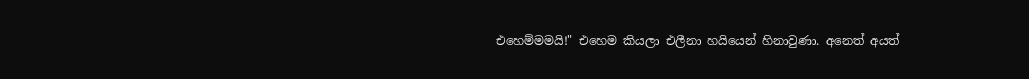එහෙම්මමයි!" එහෙම කියලා එලීනා හයියෙන් හිනාවුණා. අනෙත් අයත්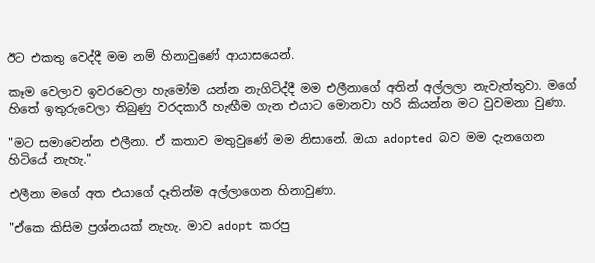ඊට එකතු වෙද්දී මම නම් හිනාවුණේ ආයාසයෙන්.

කෑම වෙලාව ඉවරවෙලා හැමෝම යන්න නැගිටිද්දී මම එලීනාගේ අතින් අල්ලලා නැවැත්තුවා. මගේ හිතේ ඉතුරුවෙලා තිබුණු වරදකාරී හැඟීම ගැන එයාට මොනවා හරි කියන්න මට වුවමනා වුණා.

"මට සමාවෙන්න එලීනා. ඒ කතාව මතුවුණේ මම නිසානේ. ඔයා adopted බව මම දැනගෙන හිටියේ නැහැ."

එලීනා මගේ අත එයාගේ දෑතින්ම අල්ලාගෙන හිනාවුණා.

"ඒකෙ කිසිම ප්‍රශ්නයක් නැහැ. මාව adopt කරපු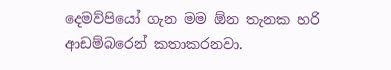දෙමව්පියෝ ගැන මම ඕන තැනක හරි ආඩම්බරෙන් කතාකරනවා.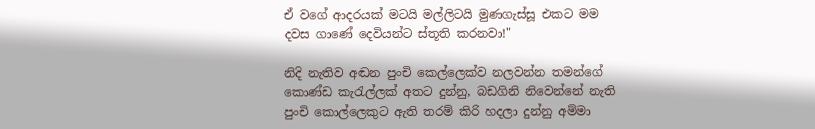ඒ වගේ ආදරයක් මටයි මල්ලිටයි මුණගැස්සූ එකට මම දවස ගාණේ දෙවියන්ට ස්තූති කරනවා!"

නිදි නැතිව අඬන පුංචි කෙල්ලෙක්ව නලවන්න තමන්ගේ කොණ්ඩ කැරැල්ලක් අතට දුන්නු, බඩගිනි නිවෙන්නේ නැති පුංචි කොල්ලෙකුට ඇති තරම් කිරි හදලා දුන්නු අම්මා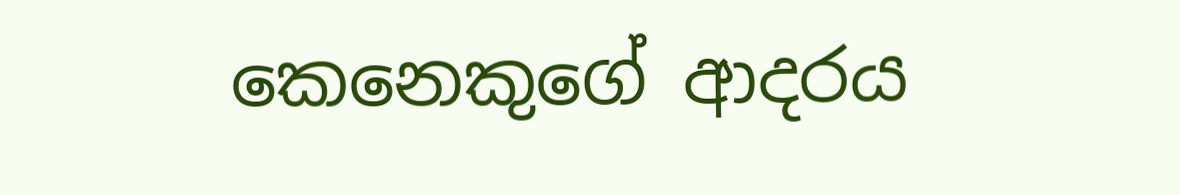කෙනෙකුගේ ආදරය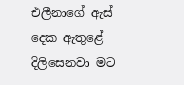එලීනාගේ ඇස් දෙක ඇතුළේ දිලිසෙනවා මට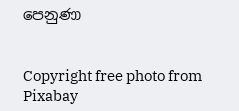පෙනුණා


Copyright free photo from Pixabay